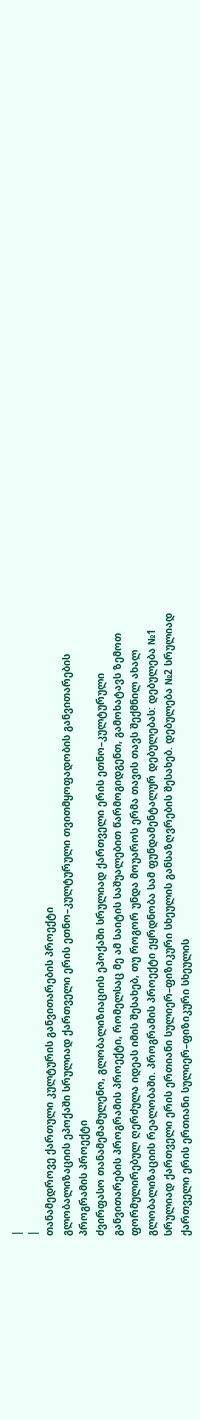|
|
თანამედროვე ქართული კულტურის განვითარების პროექტი
გლობალიზაციის ეპოქაში სრულიად ქართველი ერის ეთნო–კულტურული თვითმყოფადობის განვითარების პროგრამის პროექტი
ძვირფასო თანამემამულენო, გლობალიზიაციის ეპოქაში სრულიად ქართველი ერის ეთნო–კულტურული განვითარების პროგრამის პროექტი, რომელსაც მე ამ საიტის საშუალებით წარმოგიდგენთ, გამოხატავს ზემოთ ფორმულირებულ ღერძულა იდეას იმის შესახებ, თუ როგორ უნდა მოუაროს ერმა თავის თავს შექმნილ ახალ გლობალიზაციის რეალობაში. პროგრამის პროექტი ეყრდნობა სამ ფუნდამენტალურ დებულებას: დებულება №1 სრულიად ქართველი ერის ერთიანი სულიერ–ფიზიკური სხეულის განსაზღვრების შესახებ. დებულება №2 სრულიად ქართველი ერის ერთიანი სულიერ–ფიზიკური სხეულის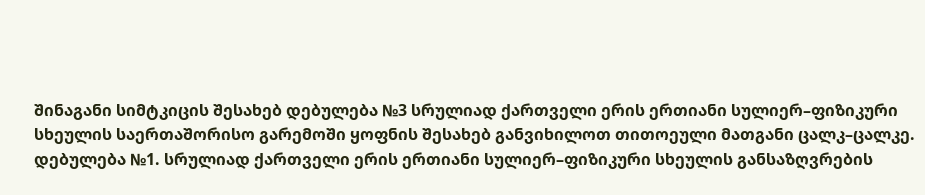შინაგანი სიმტკიცის შესახებ დებულება №3 სრულიად ქართველი ერის ერთიანი სულიერ–ფიზიკური სხეულის საერთაშორისო გარემოში ყოფნის შესახებ განვიხილოთ თითოეული მათგანი ცალკ–ცალკე.
დებულება №1. სრულიად ქართველი ერის ერთიანი სულიერ–ფიზიკური სხეულის განსაზღვრების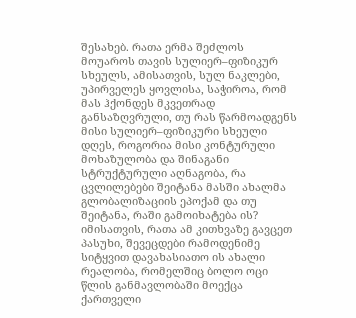შესახებ. რათა ერმა შეძლოს მოუაროს თავის სულიერ–ფიზიკურ სხეულს, ამისათვის, სულ ნაკლები, უპირველეს ყოვლისა, საჭიროა, რომ მას ჰქონდეს მკვეთრად განსაზღვრული, თუ რას წარმოადგენს მისი სულიერ–ფიზიკური სხეული დღეს, როგორია მისი კონტურული მოხაზულობა და შინაგანი სტრუქტურული აღნაგობა, რა ცვლილებები შეიტანა მასში ახალმა გლობალიზაციის ეპოქამ და თუ შეიტანა, რაში გამოიხატება ის? იმისათვის, რათა ამ კითხვაზე გავცეთ პასუხი, შევეცდები რამოდენიმე სიტყვით დავახასიათო ის ახალი რეალობა, რომელშიც ბოლო ოცი წლის განმავლობაში მოექცა ქართველი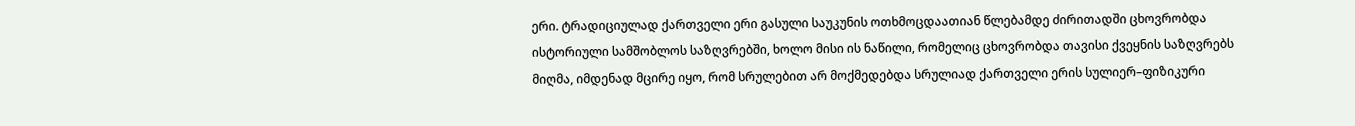ერი. ტრადიციულად ქართველი ერი გასული საუკუნის ოთხმოცდაათიან წლებამდე ძირითადში ცხოვრობდა ისტორიული სამშობლოს საზღვრებში, ხოლო მისი ის ნაწილი, რომელიც ცხოვრობდა თავისი ქვეყნის საზღვრებს მიღმა, იმდენად მცირე იყო, რომ სრულებით არ მოქმედებდა სრულიად ქართველი ერის სულიერ–ფიზიკური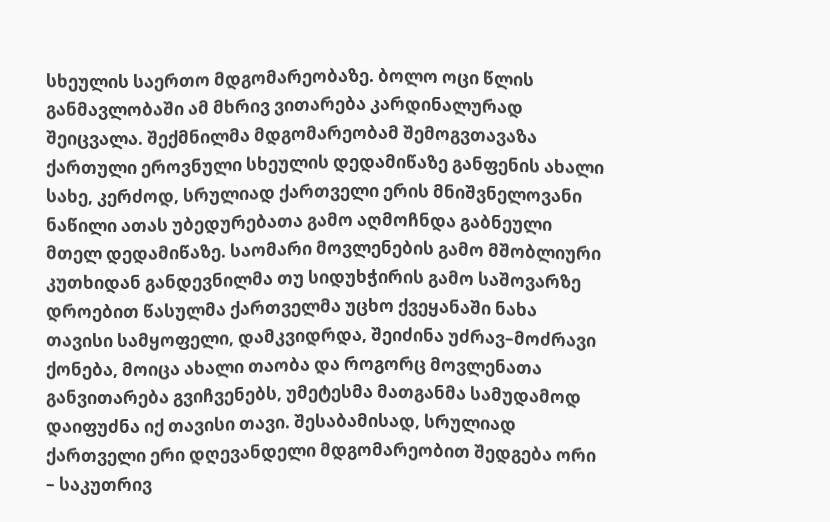სხეულის საერთო მდგომარეობაზე. ბოლო ოცი წლის განმავლობაში ამ მხრივ ვითარება კარდინალურად შეიცვალა. შექმნილმა მდგომარეობამ შემოგვთავაზა ქართული ეროვნული სხეულის დედამიწაზე განფენის ახალი სახე, კერძოდ, სრულიად ქართველი ერის მნიშვნელოვანი ნაწილი ათას უბედურებათა გამო აღმოჩნდა გაბნეული მთელ დედამიწაზე. საომარი მოვლენების გამო მშობლიური კუთხიდან განდევნილმა თუ სიდუხჭირის გამო საშოვარზე დროებით წასულმა ქართველმა უცხო ქვეყანაში ნახა თავისი სამყოფელი, დამკვიდრდა, შეიძინა უძრავ–მოძრავი ქონება, მოიცა ახალი თაობა და როგორც მოვლენათა განვითარება გვიჩვენებს, უმეტესმა მათგანმა სამუდამოდ დაიფუძნა იქ თავისი თავი. შესაბამისად, სრულიად ქართველი ერი დღევანდელი მდგომარეობით შედგება ორი – საკუთრივ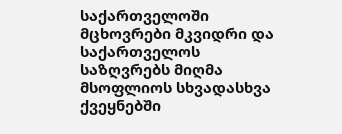საქართველოში მცხოვრები მკვიდრი და საქართველოს საზღვრებს მიღმა მსოფლიოს სხვადასხვა ქვეყნებში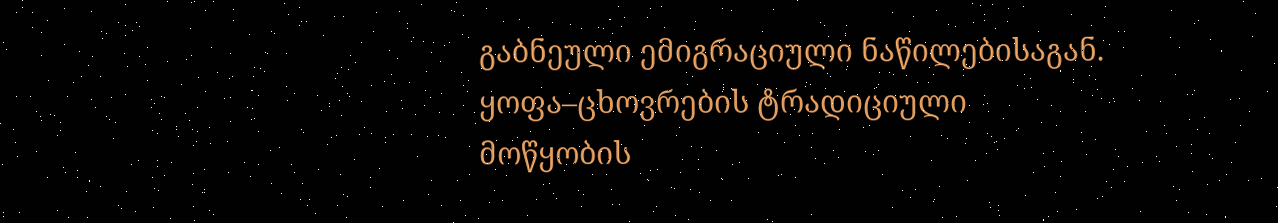გაბნეული ემიგრაციული ნაწილებისაგან. ყოფა–ცხოვრების ტრადიციული მოწყობის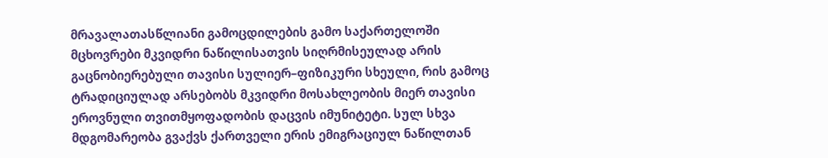მრავალათასწლიანი გამოცდილების გამო საქართელოში მცხოვრები მკვიდრი ნაწილისათვის სიღრმისეულად არის გაცნობიერებული თავისი სულიერ–ფიზიკური სხეული, რის გამოც ტრადიციულად არსებობს მკვიდრი მოსახლეობის მიერ თავისი ეროვნული თვითმყოფადობის დაცვის იმუნიტეტი. სულ სხვა მდგომარეობა გვაქვს ქართველი ერის ემიგრაციულ ნაწილთან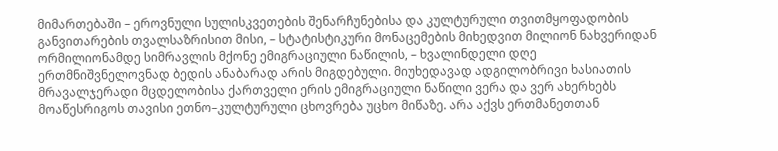მიმართებაში – ეროვნული სულისკვეთების შენარჩუნებისა და კულტურული თვითმყოფადობის განვითარების თვალსაზრისით მისი, – სტატისტიკური მონაცემების მიხედვით მილიონ ნახვერიდან ორმილიონამდე სიმრავლის მქონე ემიგრაციული ნაწილის, – ხვალინდელი დღე ერთმნიშვნელოვნად ბედის ანაბარად არის მიგდებული. მიუხედავად ადგილობრივი ხასიათის მრავალჯერადი მცდელობისა ქართველი ერის ემიგრაციული ნაწილი ვერა და ვერ ახერხებს მოაწესრიგოს თავისი ეთნო–კულტურული ცხოვრება უცხო მიწაზე. არა აქვს ერთმანეთთან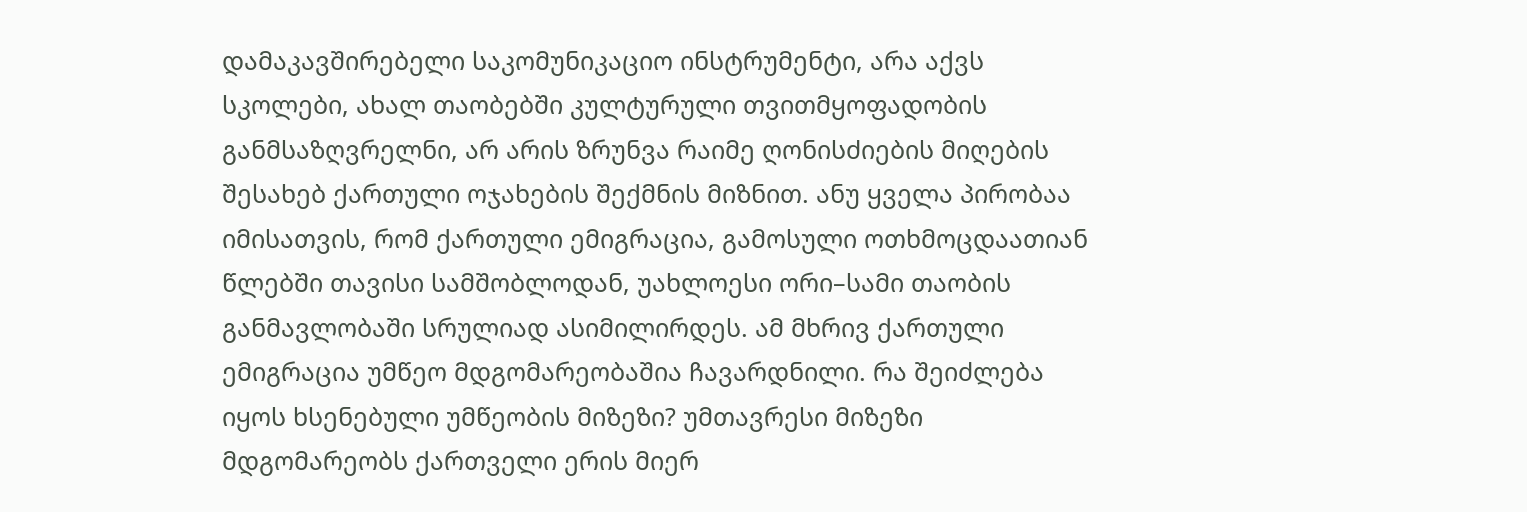დამაკავშირებელი საკომუნიკაციო ინსტრუმენტი, არა აქვს სკოლები, ახალ თაობებში კულტურული თვითმყოფადობის განმსაზღვრელნი, არ არის ზრუნვა რაიმე ღონისძიების მიღების შესახებ ქართული ოჯახების შექმნის მიზნით. ანუ ყველა პირობაა იმისათვის, რომ ქართული ემიგრაცია, გამოსული ოთხმოცდაათიან წლებში თავისი სამშობლოდან, უახლოესი ორი–სამი თაობის განმავლობაში სრულიად ასიმილირდეს. ამ მხრივ ქართული ემიგრაცია უმწეო მდგომარეობაშია ჩავარდნილი. რა შეიძლება იყოს ხსენებული უმწეობის მიზეზი? უმთავრესი მიზეზი მდგომარეობს ქართველი ერის მიერ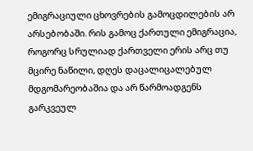ემიგრაციული ცხოვრების გამოცდილების არ არსებობაში. რის გამოც ქართული ემიგრაცია, როგორც სრულიად ქართველი ერის არც თუ მცირე ნაწილი, დღეს დაცალიცალებულ მდგომარეობაშია და არ წარმოადგენს გარკვეულ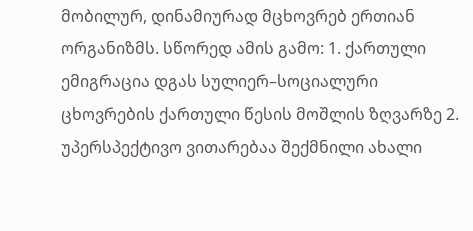მობილურ, დინამიურად მცხოვრებ ერთიან ორგანიზმს. სწორედ ამის გამო: 1. ქართული ემიგრაცია დგას სულიერ–სოციალური ცხოვრების ქართული წესის მოშლის ზღვარზე 2. უპერსპექტივო ვითარებაა შექმნილი ახალი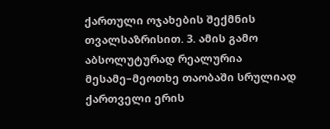ქართული ოჯახების შექმნის თვალსაზრისით. 3. ამის გამო აბსოლუტურად რეალურია მესამე–მეოთხე თაობაში სრულიად ქართველი ერის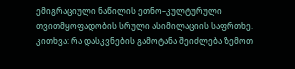ემიგრაციული ნაწილის ეთნო–კულტურული თვითმყოფადობის სრული ასიმილაციის საფრთხე. კითხვა: რა დასკვნების გამოტანა შეიძლება ზემოთ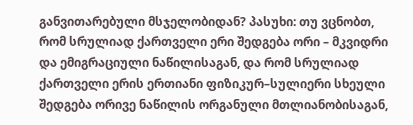განვითარებული მსჯელობიდან? პასუხი: თუ ვცნობთ, რომ სრულიად ქართველი ერი შედგება ორი – მკვიდრი და ემიგრაციული ნაწილისაგან, და რომ სრულიად ქართველი ერის ერთიანი ფიზიკურ–სულიერი სხეული შედგება ორივე ნაწილის ორგანული მთლიანობისაგან,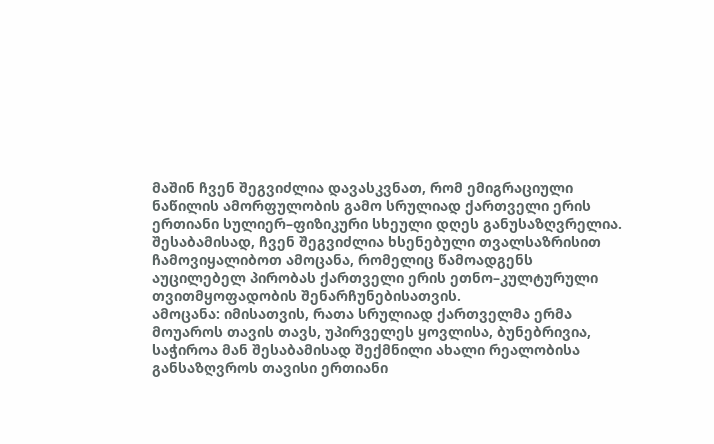მაშინ ჩვენ შეგვიძლია დავასკვნათ, რომ ემიგრაციული ნაწილის ამორფულობის გამო სრულიად ქართველი ერის ერთიანი სულიერ–ფიზიკური სხეული დღეს განუსაზღვრელია. შესაბამისად, ჩვენ შეგვიძლია ხსენებული თვალსაზრისით ჩამოვიყალიბოთ ამოცანა, რომელიც წამოადგენს აუცილებელ პირობას ქართველი ერის ეთნო–კულტურული თვითმყოფადობის შენარჩუნებისათვის.
ამოცანა: იმისათვის, რათა სრულიად ქართველმა ერმა მოუაროს თავის თავს, უპირველეს ყოვლისა, ბუნებრივია, საჭიროა მან შესაბამისად შექმნილი ახალი რეალობისა განსაზღვროს თავისი ერთიანი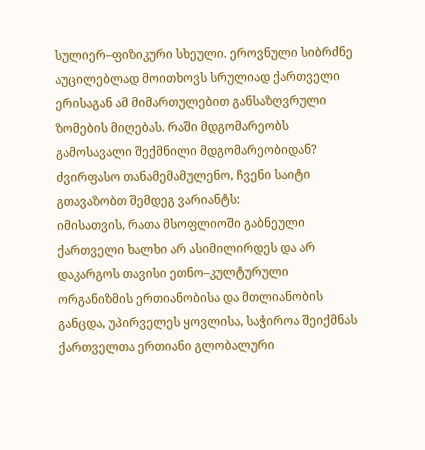სულიერ–ფიზიკური სხეული. ეროვნული სიბრძნე აუცილებლად მოითხოვს სრულიად ქართველი ერისაგან ამ მიმართულებით განსაზღვრული ზომების მიღებას. რაში მდგომარეობს გამოსავალი შექმნილი მდგომარეობიდან? ძვირფასო თანამემამულენო, ჩვენი საიტი გთავაზობთ შემდეგ ვარიანტს:
იმისათვის, რათა მსოფლიოში გაბნეული ქართველი ხალხი არ ასიმილირდეს და არ დაკარგოს თავისი ეთნო–კულტურული ორგანიზმის ერთიანობისა და მთლიანობის განცდა, უპირველეს ყოვლისა, საჭიროა შეიქმნას ქართველთა ერთიანი გლობალური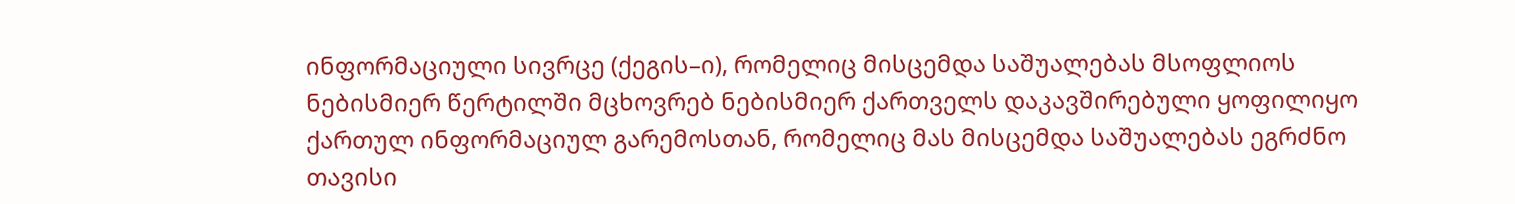ინფორმაციული სივრცე (ქეგის–ი), რომელიც მისცემდა საშუალებას მსოფლიოს ნებისმიერ წერტილში მცხოვრებ ნებისმიერ ქართველს დაკავშირებული ყოფილიყო ქართულ ინფორმაციულ გარემოსთან, რომელიც მას მისცემდა საშუალებას ეგრძნო თავისი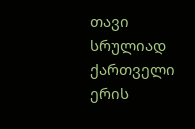თავი სრულიად ქართველი ერის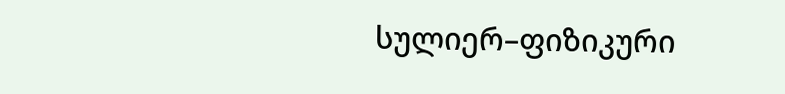სულიერ–ფიზიკური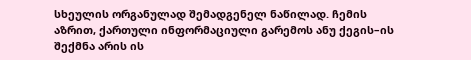სხეულის ორგანულად შემადგენელ ნაწილად. ჩემის აზრით, ქართული ინფორმაციული გარემოს ანუ ქეგის–ის შექმნა არის ის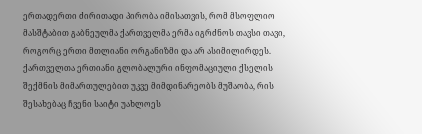ერთადერთი ძირითადი პირობა იმისათვის, რომ მსოფლიო მასშტაბით გაბნეულმა ქართველმა ერმა იგრძნოს თავსი თავი, როგორც ერთი მთლიანი ორგანიზმი და არ ასიმილირდეს. ქართველთა ერთიანი გლობალური ინფომაციული ქსელის შექმნის მიმართულებით უკვე მიმდინარეობს მუშაობა, რის შესახებაც ჩვენი საიტი უახლოეს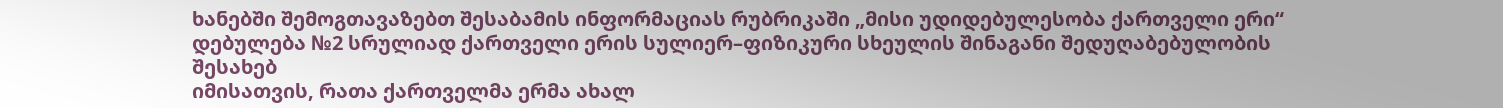ხანებში შემოგთავაზებთ შესაბამის ინფორმაციას რუბრიკაში „მისი უდიდებულესობა ქართველი ერი“
დებულება №2 სრულიად ქართველი ერის სულიერ–ფიზიკური სხეულის შინაგანი შედუღაბებულობის შესახებ
იმისათვის, რათა ქართველმა ერმა ახალ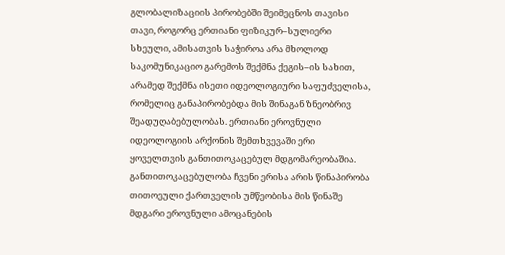გლობალიზაციის პირობებში შეიმეცნოს თავისი თავი, როგორც ერთიანი ფიზიკურ–სულიერი სხეული, ამისათვის საჭიროა არა მხოლოდ საკომუნიკაციო გარემოს შექმნა ქეგის–ის სახით, არამედ შექმნა ისეთი იდეოლოგიური საფუძველისა, რომელიც განაპირობებდა მის შინაგან ზნეობრივ შეადუღაბებულობას. ერთიანი ეროვნული იდეოლოგიის არქონის შემთხვევაში ერი ყოველთვის განთითოკაცებულ მდგომარეობაშია. განთითოკაცებულობა ჩვენი ერისა არის წინაპირობა თითოეული ქართველის უმწეობისა მის წინაშე მდგარი ეროვნული ამოცანების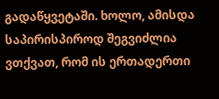გადაწყვეტაში. ხოლო, ამისდა საპირისპიროდ შეგვიძლია ვთქვათ, რომ ის ერთადერთი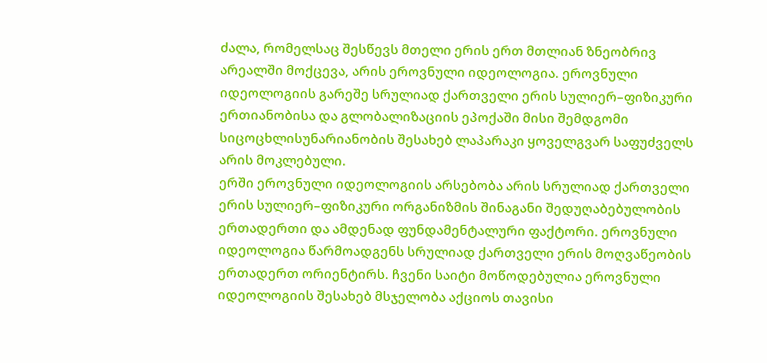ძალა, რომელსაც შესწევს მთელი ერის ერთ მთლიან ზნეობრივ არეალში მოქცევა, არის ეროვნული იდეოლოგია. ეროვნული იდეოლოგიის გარეშე სრულიად ქართველი ერის სულიერ–ფიზიკური ერთიანობისა და გლობალიზაციის ეპოქაში მისი შემდგომი სიცოცხლისუნარიანობის შესახებ ლაპარაკი ყოველგვარ საფუძველს არის მოკლებული.
ერში ეროვნული იდეოლოგიის არსებობა არის სრულიად ქართველი ერის სულიერ–ფიზიკური ორგანიზმის შინაგანი შედუღაბებულობის ერთადერთი და ამდენად ფუნდამენტალური ფაქტორი. ეროვნული იდეოლოგია წარმოადგენს სრულიად ქართველი ერის მოღვაწეობის ერთადერთ ორიენტირს. ჩვენი საიტი მოწოდებულია ეროვნული იდეოლოგიის შესახებ მსჯელობა აქციოს თავისი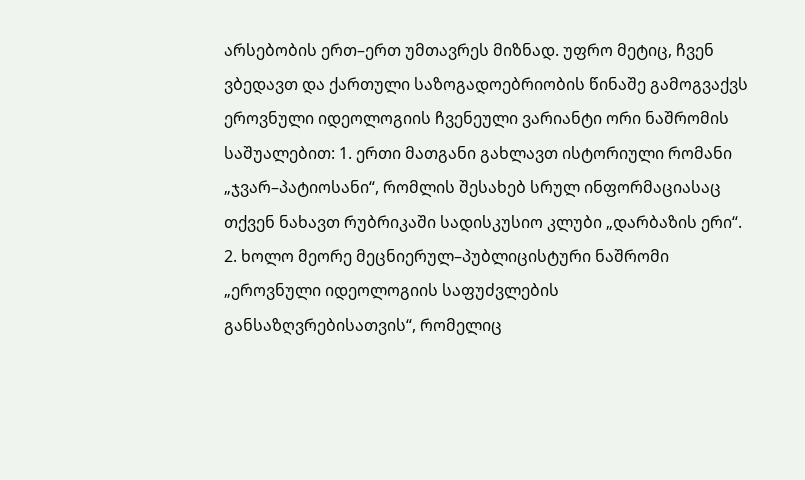არსებობის ერთ–ერთ უმთავრეს მიზნად. უფრო მეტიც, ჩვენ ვბედავთ და ქართული საზოგადოებრიობის წინაშე გამოგვაქვს ეროვნული იდეოლოგიის ჩვენეული ვარიანტი ორი ნაშრომის საშუალებით: 1. ერთი მათგანი გახლავთ ისტორიული რომანი „ჯვარ–პატიოსანი“, რომლის შესახებ სრულ ინფორმაციასაც თქვენ ნახავთ რუბრიკაში სადისკუსიო კლუბი „დარბაზის ერი“. 2. ხოლო მეორე მეცნიერულ–პუბლიცისტური ნაშრომი „ეროვნული იდეოლოგიის საფუძვლების განსაზღვრებისათვის“, რომელიც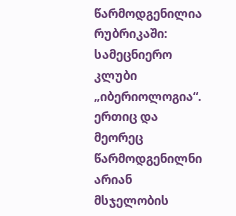წარმოდგენილია რუბრიკაში: სამეცნიერო კლუბი „იბერიოლოგია“. ერთიც და მეორეც წარმოდგენილნი არიან მსჯელობის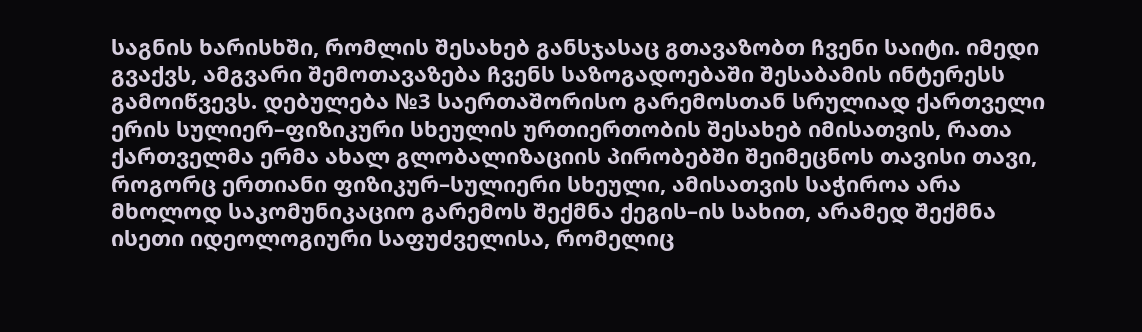საგნის ხარისხში, რომლის შესახებ განსჯასაც გთავაზობთ ჩვენი საიტი. იმედი გვაქვს, ამგვარი შემოთავაზება ჩვენს საზოგადოებაში შესაბამის ინტერესს გამოიწვევს. დებულება №3 საერთაშორისო გარემოსთან სრულიად ქართველი ერის სულიერ–ფიზიკური სხეულის ურთიერთობის შესახებ იმისათვის, რათა ქართველმა ერმა ახალ გლობალიზაციის პირობებში შეიმეცნოს თავისი თავი, როგორც ერთიანი ფიზიკურ–სულიერი სხეული, ამისათვის საჭიროა არა მხოლოდ საკომუნიკაციო გარემოს შექმნა ქეგის–ის სახით, არამედ შექმნა ისეთი იდეოლოგიური საფუძველისა, რომელიც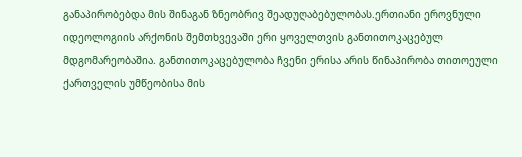განაპირობებდა მის შინაგან ზნეობრივ შეადუღაბებულობას.ერთიანი ეროვნული იდეოლოგიის არქონის შემთხვევაში ერი ყოველთვის განთითოკაცებულ მდგომარეობაშია. განთითოკაცებულობა ჩვენი ერისა არის წინაპირობა თითოეული ქართველის უმწეობისა მის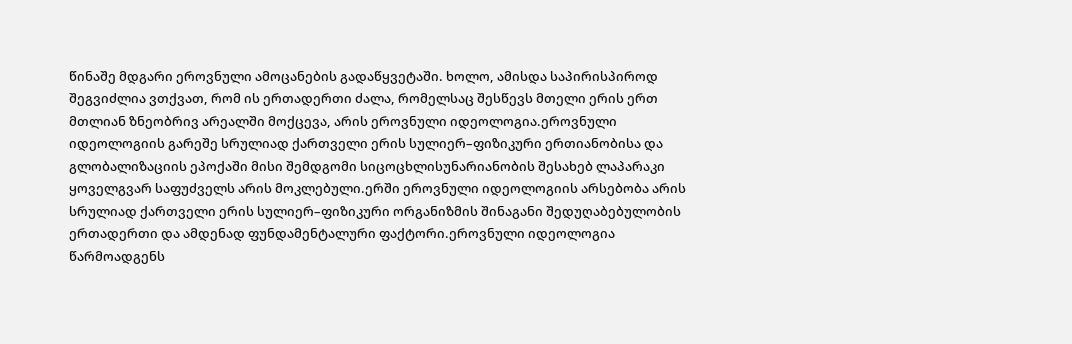წინაშე მდგარი ეროვნული ამოცანების გადაწყვეტაში. ხოლო, ამისდა საპირისპიროდ შეგვიძლია ვთქვათ, რომ ის ერთადერთი ძალა, რომელსაც შესწევს მთელი ერის ერთ მთლიან ზნეობრივ არეალში მოქცევა, არის ეროვნული იდეოლოგია.ეროვნული იდეოლოგიის გარეშე სრულიად ქართველი ერის სულიერ–ფიზიკური ერთიანობისა და გლობალიზაციის ეპოქაში მისი შემდგომი სიცოცხლისუნარიანობის შესახებ ლაპარაკი ყოველგვარ საფუძველს არის მოკლებული.ერში ეროვნული იდეოლოგიის არსებობა არის სრულიად ქართველი ერის სულიერ–ფიზიკური ორგანიზმის შინაგანი შედუღაბებულობის ერთადერთი და ამდენად ფუნდამენტალური ფაქტორი.ეროვნული იდეოლოგია წარმოადგენს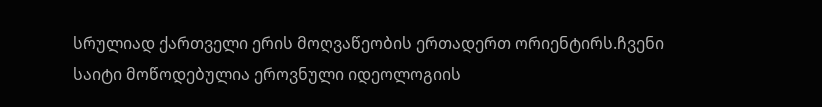სრულიად ქართველი ერის მოღვაწეობის ერთადერთ ორიენტირს.ჩვენი საიტი მოწოდებულია ეროვნული იდეოლოგიის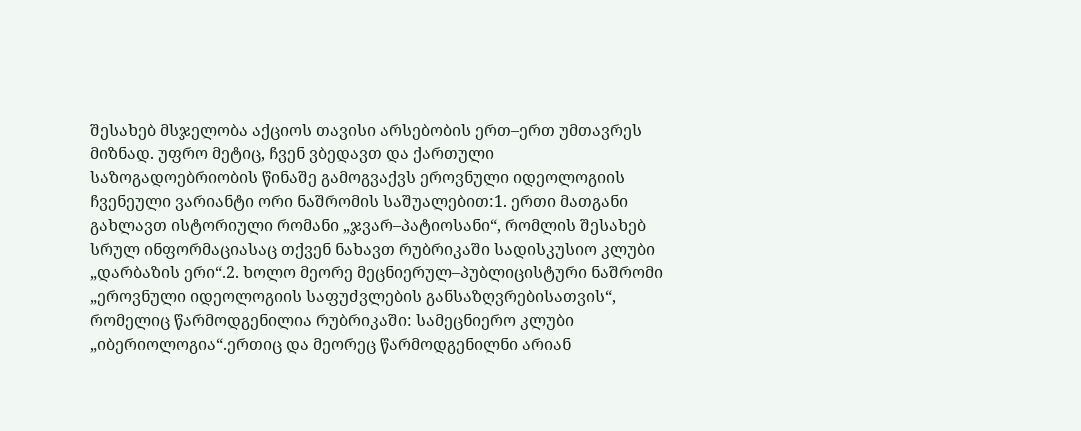შესახებ მსჯელობა აქციოს თავისი არსებობის ერთ–ერთ უმთავრეს მიზნად. უფრო მეტიც, ჩვენ ვბედავთ და ქართული საზოგადოებრიობის წინაშე გამოგვაქვს ეროვნული იდეოლოგიის ჩვენეული ვარიანტი ორი ნაშრომის საშუალებით:1. ერთი მათგანი გახლავთ ისტორიული რომანი „ჯვარ–პატიოსანი“, რომლის შესახებ სრულ ინფორმაციასაც თქვენ ნახავთ რუბრიკაში სადისკუსიო კლუბი „დარბაზის ერი“.2. ხოლო მეორე მეცნიერულ–პუბლიცისტური ნაშრომი „ეროვნული იდეოლოგიის საფუძვლების განსაზღვრებისათვის“, რომელიც წარმოდგენილია რუბრიკაში: სამეცნიერო კლუბი „იბერიოლოგია“.ერთიც და მეორეც წარმოდგენილნი არიან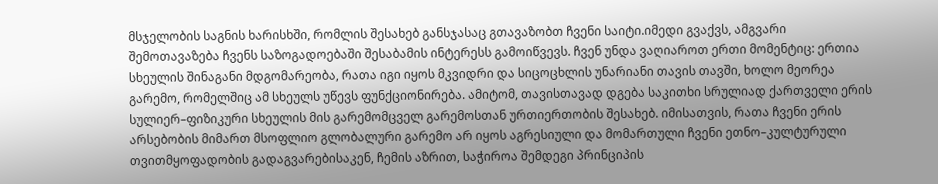მსჯელობის საგნის ხარისხში, რომლის შესახებ განსჯასაც გთავაზობთ ჩვენი საიტი.იმედი გვაქვს, ამგვარი შემოთავაზება ჩვენს საზოგადოებაში შესაბამის ინტერესს გამოიწვევს. ჩვენ უნდა ვაღიაროთ ერთი მომენტიც: ერთია სხეულის შინაგანი მდგომარეობა, რათა იგი იყოს მკვიდრი და სიცოცხლის უნარიანი თავის თავში, ხოლო მეორეა გარემო, რომელშიც ამ სხეულს უწევს ფუნქციონირება. ამიტომ, თავისთავად დგება საკითხი სრულიად ქართველი ერის სულიერ–ფიზიკური სხეულის მის გარემომცველ გარემოსთან ურთიერთობის შესახებ. იმისათვის, რათა ჩვენი ერის არსებობის მიმართ მსოფლიო გლობალური გარემო არ იყოს აგრესიული და მომართული ჩვენი ეთნო–კულტურული თვითმყოფადობის გადაგვარებისაკენ, ჩემის აზრით, საჭიროა შემდეგი პრინციპის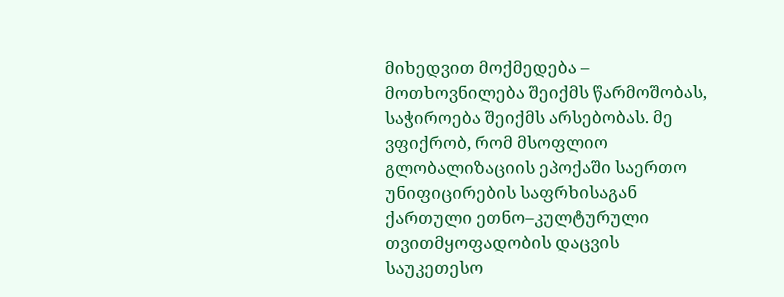მიხედვით მოქმედება – მოთხოვნილება შეიქმს წარმოშობას, საჭიროება შეიქმს არსებობას. მე ვფიქრობ, რომ მსოფლიო გლობალიზაციის ეპოქაში საერთო უნიფიცირების საფრხისაგან ქართული ეთნო–კულტურული თვითმყოფადობის დაცვის საუკეთესო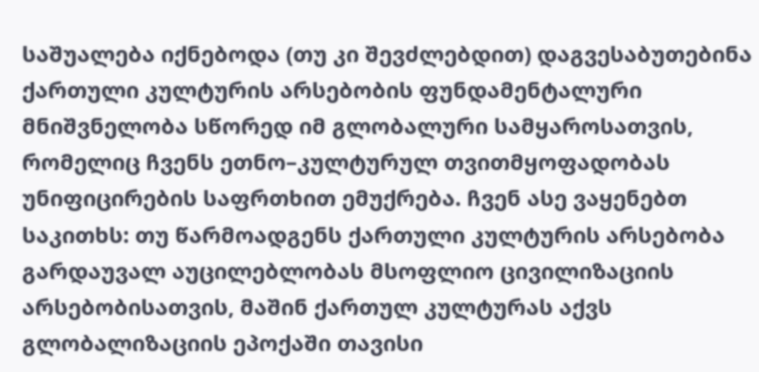საშუალება იქნებოდა (თუ კი შევძლებდით) დაგვესაბუთებინა ქართული კულტურის არსებობის ფუნდამენტალური მნიშვნელობა სწორედ იმ გლობალური სამყაროსათვის, რომელიც ჩვენს ეთნო–კულტურულ თვითმყოფადობას უნიფიცირების საფრთხით ემუქრება. ჩვენ ასე ვაყენებთ საკითხს: თუ წარმოადგენს ქართული კულტურის არსებობა გარდაუვალ აუცილებლობას მსოფლიო ცივილიზაციის არსებობისათვის, მაშინ ქართულ კულტურას აქვს გლობალიზაციის ეპოქაში თავისი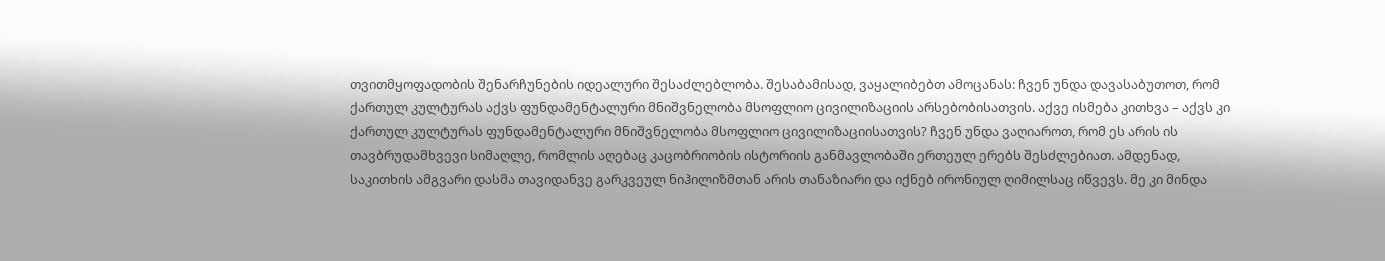თვითმყოფადობის შენარჩუნების იდეალური შესაძლებლობა. შესაბამისად, ვაყალიბებთ ამოცანას: ჩვენ უნდა დავასაბუთოთ, რომ ქართულ კულტურას აქვს ფუნდამენტალური მნიშვნელობა მსოფლიო ცივილიზაციის არსებობისათვის. აქვე ისმება კითხვა – აქვს კი ქართულ კულტურას ფუნდამენტალური მნიშვნელობა მსოფლიო ცივილიზაციისათვის? ჩვენ უნდა ვაღიაროთ, რომ ეს არის ის თავბრუდამხვევი სიმაღლე, რომლის აღებაც კაცობრიობის ისტორიის განმავლობაში ერთეულ ერებს შესძლებიათ. ამდენად, საკითხის ამგვარი დასმა თავიდანვე გარკვეულ ნიჰილიზმთან არის თანაზიარი და იქნებ ირონიულ ღიმილსაც იწვევს. მე კი მინდა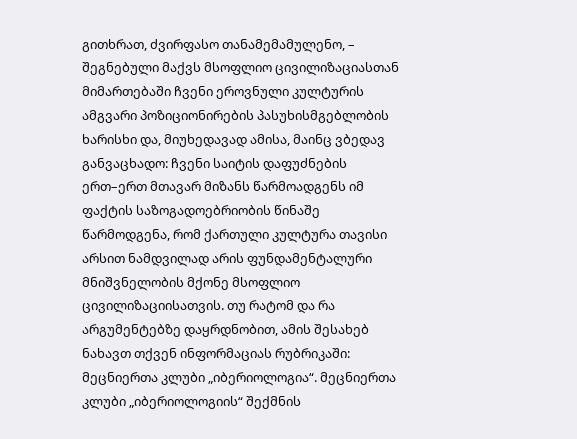გითხრათ, ძვირფასო თანამემამულენო, – შეგნებული მაქვს მსოფლიო ცივილიზაციასთან მიმართებაში ჩვენი ეროვნული კულტურის ამგვარი პოზიციონირების პასუხისმგებლობის ხარისხი და, მიუხედავად ამისა, მაინც ვბედავ განვაცხადო: ჩვენი საიტის დაფუძნების ერთ–ერთ მთავარ მიზანს წარმოადგენს იმ ფაქტის საზოგადოებრიობის წინაშე წარმოდგენა, რომ ქართული კულტურა თავისი არსით ნამდვილად არის ფუნდამენტალური მნიშვნელობის მქონე მსოფლიო ცივილიზაციისათვის. თუ რატომ და რა არგუმენტებზე დაყრდნობით, ამის შესახებ ნახავთ თქვენ ინფორმაციას რუბრიკაში: მეცნიერთა კლუბი „იბერიოლოგია“. მეცნიერთა კლუბი „იბერიოლოგიის“ შექმნის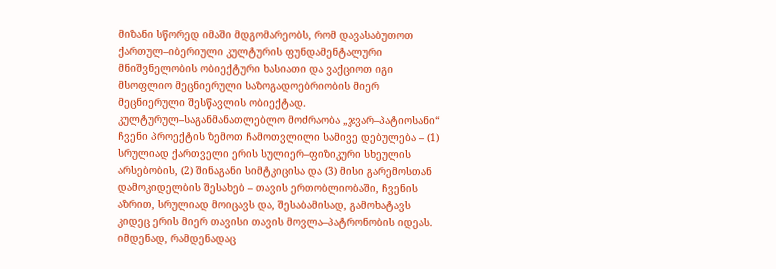მიზანი სწორედ იმაში მდგომარეობს, რომ დავასაბუთოთ ქართულ–იბერიული კულტურის ფუნდამენტალური მნიშვნელობის ობიექტური ხასიათი და ვაქციოთ იგი მსოფლიო მეცნიერული საზოგადოებრიობის მიერ მეცნიერული შესწავლის ობიექტად.
კულტურულ–საგანმანათლებლო მოძრაობა „ჯვარ–პატიოსანი“ ჩვენი პროექტის ზემოთ ჩამოთვლილი სამივე დებულება – (1) სრულიად ქართველი ერის სულიერ–ფიზიკური სხეულის არსებობის, (2) შინაგანი სიმტკიცისა და (3) მისი გარემოსთან დამოკიდელბის შესახებ – თავის ერთობლიობაში, ჩვენის აზრით, სრულიად მოიცავს და, შესაბამისად, გამოხატავს კიდეც ერის მიერ თავისი თავის მოვლა–პატრონობის იდეას. იმდენად, რამდენადაც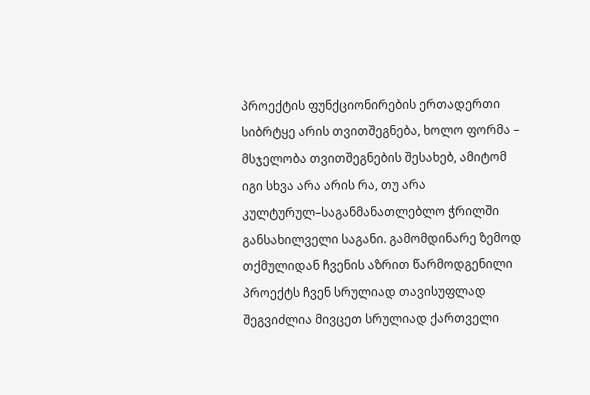პროექტის ფუნქციონირების ერთადერთი სიბრტყე არის თვითშეგნება, ხოლო ფორმა – მსჯელობა თვითშეგნების შესახებ, ამიტომ იგი სხვა არა არის რა, თუ არა კულტურულ–საგანმანათლებლო ჭრილში განსახილველი საგანი. გამომდინარე ზემოდ თქმულიდან ჩვენის აზრით წარმოდგენილი პროექტს ჩვენ სრულიად თავისუფლად შეგვიძლია მივცეთ სრულიად ქართველი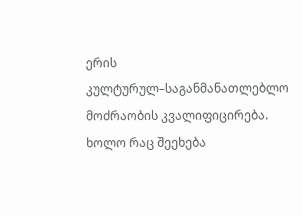ერის კულტურულ–საგანმანათლებლო მოძრაობის კვალიფიცირება. ხოლო რაც შეეხება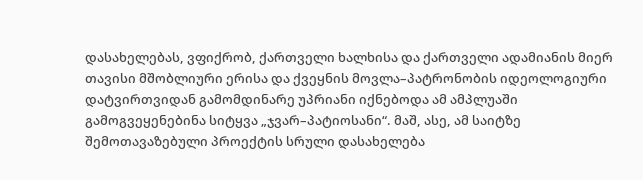დასახელებას, ვფიქრობ, ქართველი ხალხისა და ქართველი ადამიანის მიერ თავისი მშობლიური ერისა და ქვეყნის მოვლა–პატრონობის იდეოლოგიური დატვირთვიდან გამომდინარე უპრიანი იქნებოდა ამ ამპლუაში გამოგვეყენებინა სიტყვა „ჯვარ–პატიოსანი“. მაშ, ასე, ამ საიტზე შემოთავაზებული პროექტის სრული დასახელება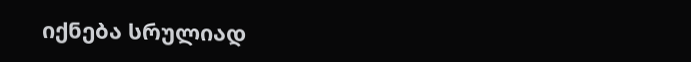იქნება სრულიად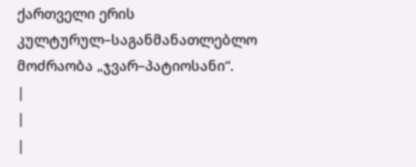ქართველი ერის კულტურულ–საგანმანათლებლო მოძრაობა „ჯვარ–პატიოსანი“.
|
|
|